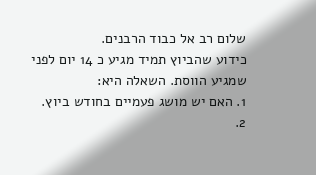שלום רב אל כבוד הרבנים.
כידוע שהביוץ תמיד מגיע כ 14 יום לפני שמגיע הווסת. השאלה היא:
1. האם יש מושג פעמיים בחודש ביוץ.
2.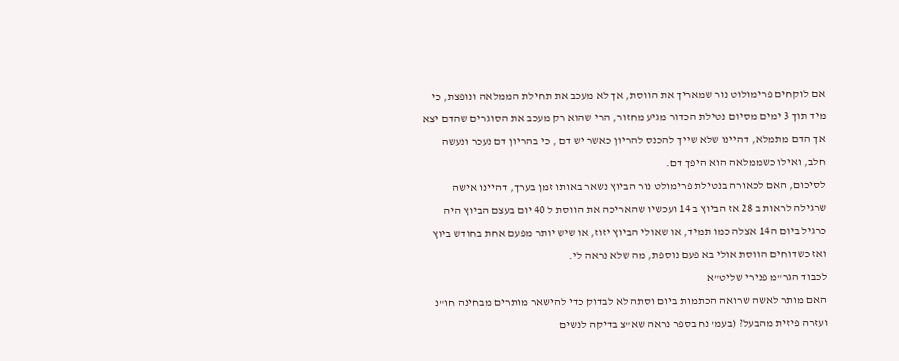אם לוקחים פרימולוט נור שמאריך את הווסת, אך לא מעכב את תחילת הממלאה ונופצת, כי מיד תוך 3 ימים מסיום נטילת הכדור מגיע מחזור, הרי שהוא רק מעכב את הסוגרים שהדם יצא אך הדם מתמלא, דהיינו שלא שייך להכנס להריון כאשר יש דם , כי בהריון דם נעכר ונעשה חלב, ואילו כשממלאה הוא היפך דם.
לסיכום, האם לכאורה בנטילת פרימולט נור הביוץ נשאר באותו זמן בערך, דהיינו אישה שרגילה לראות ב 28 אז הביוץ ב 14 ועכשיו שהאריכה את הווסת ל 40 יום בעצם הביוץ היה כרגיל ביום ה14 אצלה כמו תמיד, או שאולי הביוץ יזוז, או שיש יותר מפעם אחת בחודש ביוץ ואז כשדוחים הווסת אולי בא פעם נוספת, מה שלא נראה לי.
לכבוד הגר"מ פנירי שליט"א
האם מותר לאשה שרואה הכתמות ביום וסתה לא לבדוק כדי להישאר מותרים מבחינה חו"נ ועזרה פיזית מהבעל? (בעמ' נח בספר נראה שא"צ בדיקה לנשים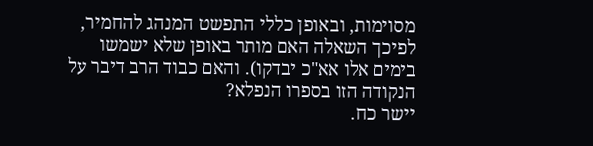מסוימות, ובאופן כללי התפשט המנהג להחמיר, לפיכך השאלה האם מותר באופן שלא ישמשו בימים אלו אא"כ יבדקו). והאם כבוד הרב דיבר על הנקודה הזו בספרו הנפלא?
יישר כח.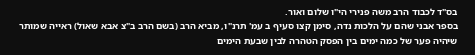בס"ד לכבוד הרב משה פנירי הי"ו שלום ואור.
בספר אבני שהם על הלכות נדה, סימן קצו סעיף ב עמ' תרנ"ו, מביא הרב (בשם הרב ב"צ אבא שאול) ראייה שמותר שיהיה פער של כמה ימים בין הפסק הטהרה לבין שבעת הימים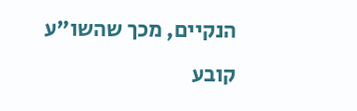הנקיים, מכך שהשו"ע קובע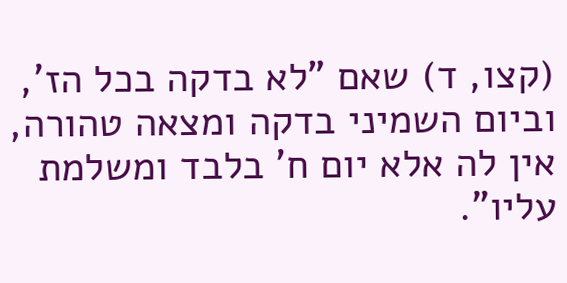(קצו, ד) שאם "לא בדקה בכל הז', וביום השמיני בדקה ומצאה טהורה, אין לה אלא יום ח' בלבד ומשלמת עליו".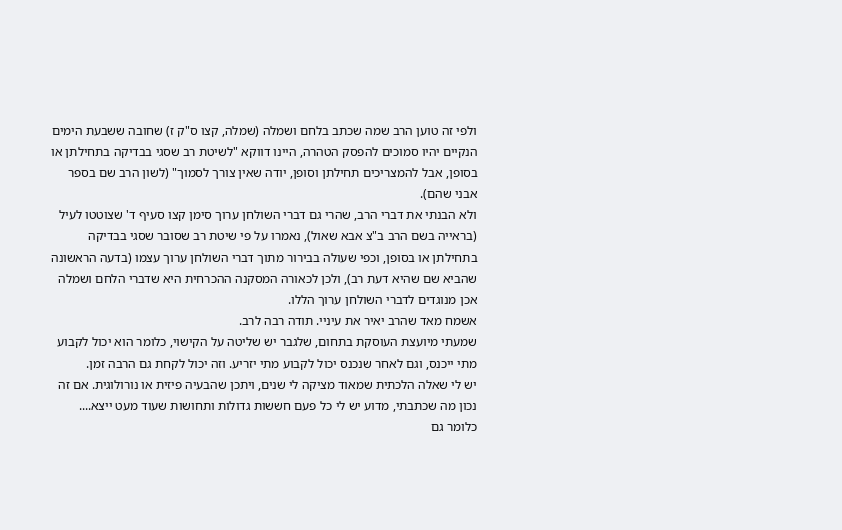ולפי זה טוען הרב שמה שכתב בלחם ושמלה (שמלה, קצו ס"ק ז) שחובה ששבעת הימים הנקיים יהיו סמוכים להפסק הטהרה, היינו דווקא "לשיטת רב שסגי בבדיקה בתחילתן או בסופן, אבל להמצריכים תחילתן וסופן, יודה שאין צורך לסמוך" (לשון הרב שם בספר אבני שהם).
ולא הבנתי את דברי הרב, שהרי גם דברי השולחן ערוך סימן קצו סעיף ד' שצוטטו לעיל (בראייה בשם הרב ב"צ אבא שאול), נאמרו על פי שיטת רב שסובר שסגי בבדיקה בתחילתן או בסופן, וכפי שעולה בבירור מתוך דברי השולחן ערוך עצמו (בדעה הראשונה שהביא שם שהיא דעת רב), ולכן לכאורה המסקנה ההכרחית היא שדברי הלחם ושמלה אכן מנוגדים לדברי השולחן ערוך הללו.
אשמח מאד שהרב יאיר את עיניי. תודה רבה לרב.
שמעתי מיועצת העוסקת בתחום, שלגבר יש שליטה על הקישוי, כלומר הוא יכול לקבוע מתי ייכנס, וגם לאחר שנכנס יכול לקבוע מתי יזריע. וזה יכול לקחת גם הרבה זמן.
יש לי שאלה הלכתית שמאוד מציקה לי שנים, ויתכן שהבעיה פיזית או נורולוגית. אם זה נכון מה שכתבתי, מדוע יש לי כל פעם חששות גדולות ותחושות שעוד מעט ייצא.... כלומר גם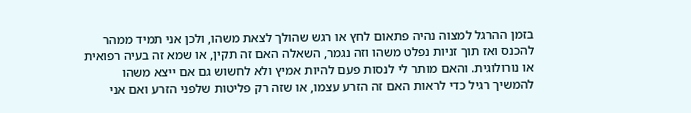בזמן ההרגל למצוה נהיה פתאום לחץ או רגש שהולך לצאת משהו, ולכן אני תמיד ממהר להכנס ואז תוך זניות נפלט משהו וזה נגמר, השאלה האם זה תקין, או שמא זה בעיה רפואית או נורולוגית. והאם מותר לי לנסות פעם להיות אמיץ ולא לחשוש גם אם ייצא משהו להמשיך רגיל כדי לראות האם זה הזרע עצמו, או שזה רק פליטות שלפני הזרע ואם אני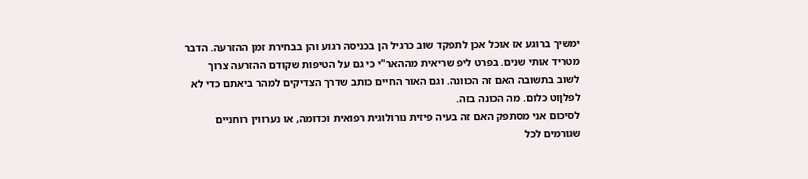ימשיך ברוגע אז אוכל אכן לתפקד שוב כרגיל הן בכניסה רגוע והן בבחירת זמן ההזרעה. הדבר מטריד אותי שנים. בפרט ליפ שריאית מההאר"י כי גם על הטיפות שקודם ההזרעה צרוך לשוב בתשובה האם זה הכוונה. וגם האור החיים כותב שדרך הצדיקים למהר ביאתם כדי לא לפלןוט כלום. מה הכונה בזה.
לסיכום אני מסתפק האם זה בעיה פיזית נורולוגית רפואית וכדומה, או נערווין רוחניים שגורמים לכל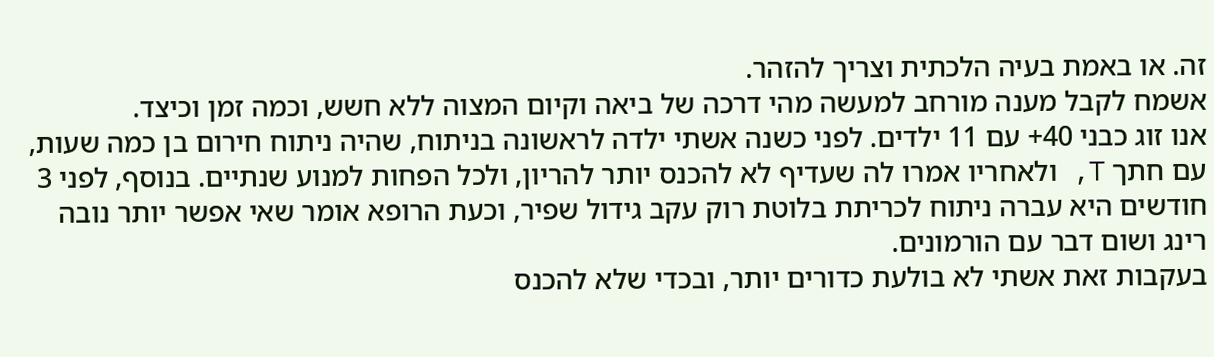זה. או באמת בעיה הלכתית וצריך להזהר.
אשמח לקבל מענה מורחב למעשה מהי דרכה של ביאה וקיום המצוה ללא חשש, וכמה זמן וכיצד.
אנו זוג כבני 40+ עם 11 ילדים. לפני כשנה אשתי ילדה לראשונה בניתוח, שהיה ניתוח חירום בן כמה שעות, עם חתך T, ולאחריו אמרו לה שעדיף לא להכנס יותר להריון, ולכל הפחות למנוע שנתיים. בנוסף, לפני 3 חודשים היא עברה ניתוח לכריתת בלוטת רוק עקב גידול שפיר, וכעת הרופא אומר שאי אפשר יותר נובה רינג ושום דבר עם הורמונים.
בעקבות זאת אשתי לא בולעת כדורים יותר, ובכדי שלא להכנס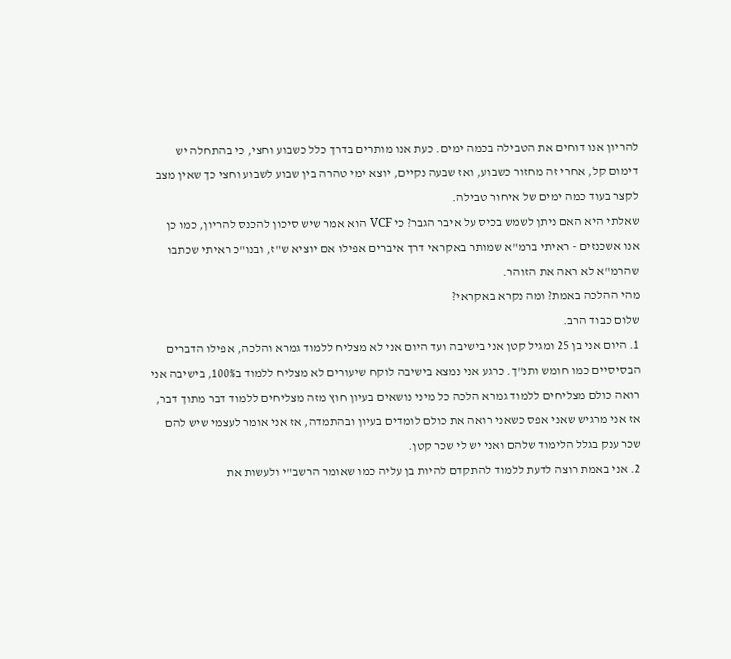להריון אנו דוחים את הטבילה בכמה ימים. כעת אנו מותרים בדרך כלל כשבוע וחצי, כי בהתחלה יש דימום קל, אחרי זה מחזור כשבוע, ואז שבעה נקיים, יוצא ימי טהרה בין שבוע לשבוע וחצי כך שאין מצב לקצר בעוד כמה ימים של איחור טבילה.
שאלתי היא האם ניתן לשמש בכיס על איבר הגבר? כי VCF הוא אמר שיש סיכון להכנס להריון, כמו כן אנו אשכנזים - ראיתי ברמ"א שמותר באקראי דרך איברים אפילו אם יוציא ש"ז, ובנו"כ ראיתי שכתבו שהרמ"א לא ראה את הזוהר.
מהי ההלכה באמת? ומה נקרא באקראי?
שלום כבוד הרב.
1. היום אני בן 25 ומגיל קטן אני בישיבה ועד היום אני לא מצליח ללמוד גמרא והלכה, אפילו הדברים הבסיסיים כמו חומש ותנ"ך. כרגע אני נמצא בישיבה לוקח שיעורים לא מצליח ללמוד ב100%, בישיבה אני רואה כולם מצליחים ללמוד גמרא הלכה כל מיני נושאים בעיון חוץ מזה מצליחים ללמוד דבר מתוך דבר, אז אני מרגיש שאני אפס כשאני רואה את כולם לומדים בעיון ובהתמדה, אז אני אומר לעצמי שיש להם שכר ענק בגלל הלימוד שלהם ואני יש לי שכר קטן.
2. אני באמת רוצה לדעת ללמוד להתקדם להיות בן עליה כמו שאומר הרשב"י ולעשות את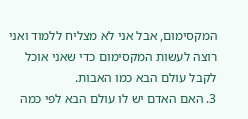המקסימום, אבל אני לא מצליח ללמוד ואני רוצה לעשות המקסימום כדי שאני אוכל לקבל עולם הבא כמו האבות.
3. האם האדם יש לו עולם הבא לפי כמה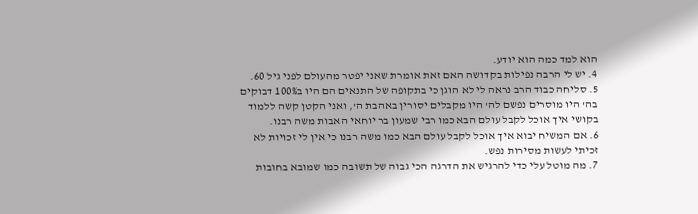הוא למד כמה הוא יודע.
4. יש לי הרבה נפילות בקדושה האם זאת אומרת שאני יפטר מהעולם לפני גיל 60.
5. סליחה כבוד הרב נראה לי לא הוגן כי בתקופה של התנאים הם היו ב100% דבוקים בה' היו מוסרים נפשם לה' היו מקבלים יסורין באהבת ה', ואני הקטן קשה ללמוד בקושי איך אוכל לקבל עולם הבא כמו רבי שמעון בר יוחאי האבות משה רבנו.
6. אם המשיח יבוא איך אוכל לקבל עולם הבא כמו משה רבנו כי אין לי זכויות לא זכיתי לעשות מסירות נפש.
7. מה מוטל עלי כדי להרגיש את הדרגה הכי גבוה של תשובה כמו שמובא בחובות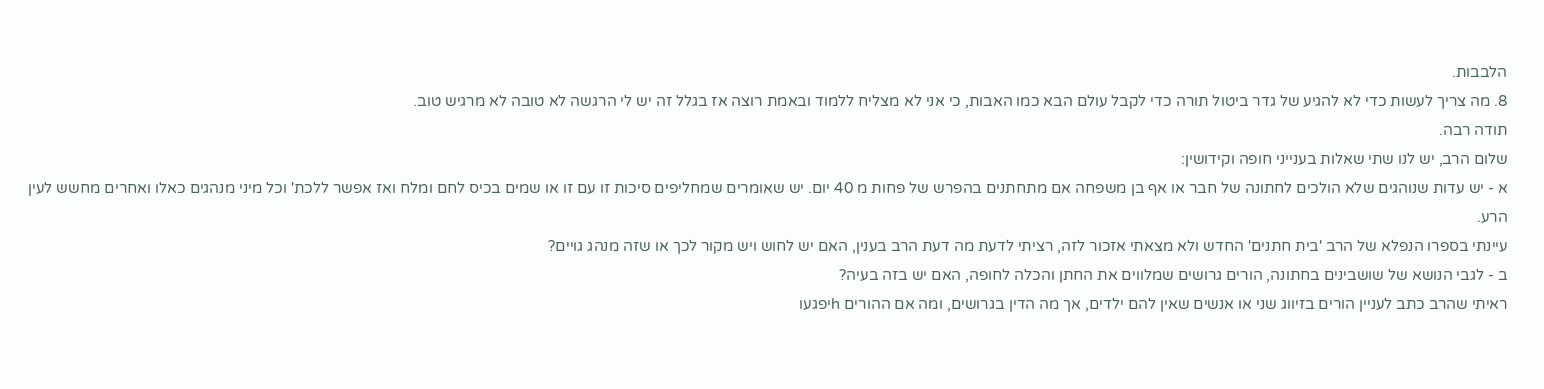הלבבות.
8. מה צריך לעשות כדי לא להגיע של גדר ביטול תורה כדי לקבל עולם הבא כמו האבות, כי אני לא מצליח ללמוד ובאמת רוצה אז בגלל זה יש לי הרגשה לא טובה לא מרגיש טוב.
תודה רבה.
שלום הרב, יש לנו שתי שאלות בענייני חופה וקידושין:
א - יש עדות שנוהגים שלא הולכים לחתונה של חבר או אף בן משפחה אם מתחתנים בהפרש של פחות מ 40 יום. יש שאומרים שמחליפים סיכות זו עם זו או שמים בכיס לחם ומלח ואז אפשר ללכת' וכל מיני מנהגים כאלו ואחרים מחשש לעין הרע.
עיינתי בספרו הנפלא של הרב 'בית חתנים' החדש ולא מצאתי אזכור לזה, רציתי לדעת מה דעת הרב בענין, האם יש לחוש ויש מקור לכך או שזה מנהג גויים?
ב - לגבי הנושא של שושבינים בחתונה, הורים גרושים שמלווים את החתן והכלה לחופה, האם יש בזה בעיה?
ראיתי שהרב כתב לעניין הורים בזיווג שני או אנשים שאין להם ילדים, אך מה הדין בגרושים, ומה אם ההורים hיפגעו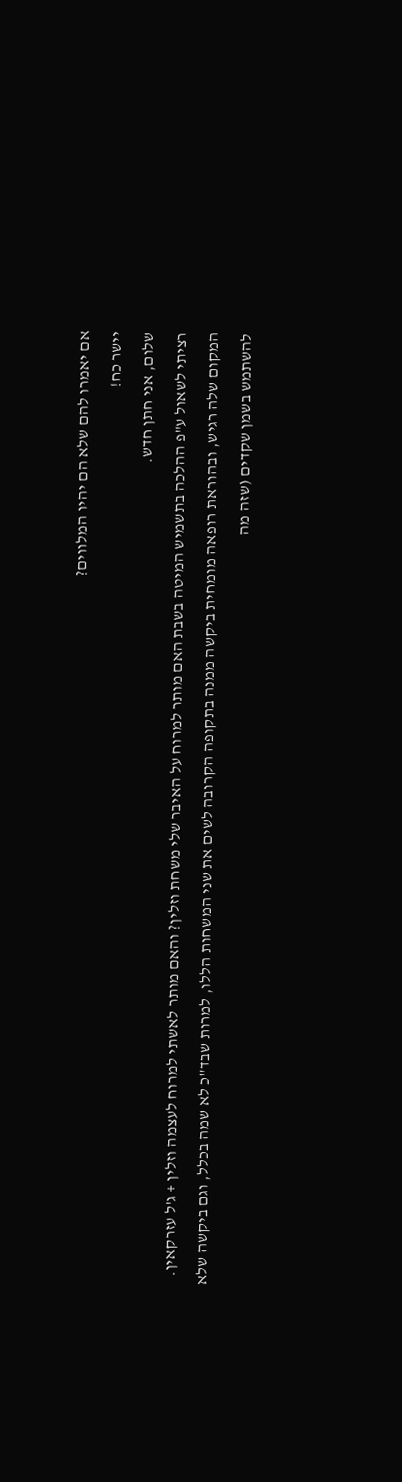אם יאמרו להם שלא הם יהיו המלווים?
יישר כח!
שלום, אני חתן חדש.
רציתי לשאול ע"פ ההלכה בתשמיש המיטה בשבת האם מותר למרוח על האיבר שלי משחת וזלין? והאם מותר לאשתי למרוח לעצמה וזלין + ג'ל עזרקאין.
המקום שלה רגיש, ובהוראת רופאה מומחית ביקשה ממנה בתקופה הקרובה לשים את שני המשחות הללו, למרות שבד"כ לא שמה בכלל, וגם ביקשה שלא להשתמש בשמן שקדים (שזה מה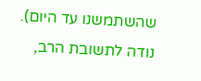שהשתמשנו עד היום).
נודה לתשובת הרב,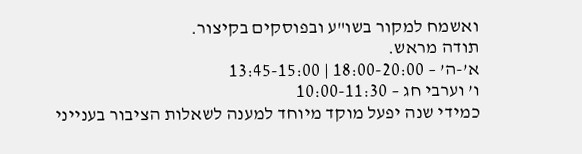ואשמח למקור בשו"ע ובפוסקים בקיצור.
תודה מראש.
א’-ה’ – 18:00-20:00 | 13:45-15:00
ו’ וערבי חג – 10:00-11:30
כמידי שנה יפעל מוקד מיוחד למענה לשאלות הציבור בענייני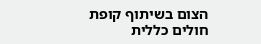הצום בשיתוף קופת חולים כללית